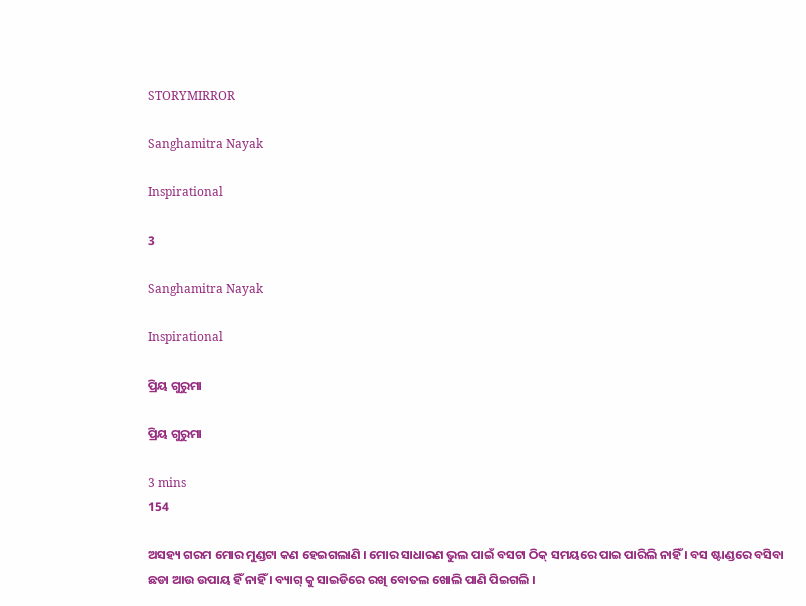STORYMIRROR

Sanghamitra Nayak

Inspirational

3

Sanghamitra Nayak

Inspirational

ପ୍ରିୟ ଗୁରୁମା

ପ୍ରିୟ ଗୁରୁମା

3 mins
154

ଅସହ୍ୟ ଗରମ ମୋର ମୁଣ୍ଡଟା କଣ ହେଇଗଲାଣି । ମୋର ସାଧାରଣ ଭୁଲ ପାଇଁ ବସଟା ଠିକ୍ ସମୟରେ ପାଇ ପାରିଲି ନାହିଁ । ବସ ଷ୍ଟାଣ୍ଡରେ ବସିବା ଛଡା ଆଉ ଉପାୟ ହିଁ ନାହିଁ । ବ୍ୟାଗ୍ କୁ ସାଇଡିରେ ରଖି ବୋତଲ ଖୋଲି ପାଣି ପିଇଗଲି ।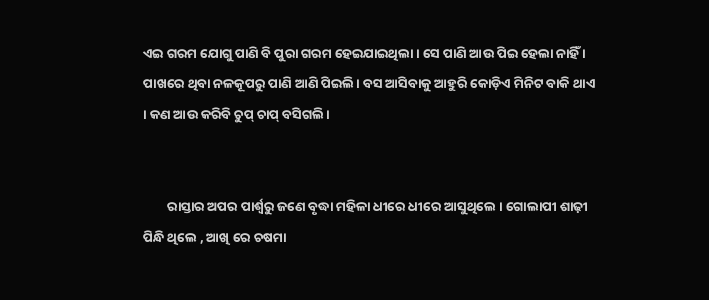ଏଇ ଗରମ ଯୋଗୁ ପାଣି ବି ପୁରା ଗରମ ହେଇଯାଇଥିଲା । ସେ ପାଣି ଆଉ ପିଇ ହେଲା ନାହିଁ । ପାଖରେ ଥିବା ନଳକୂପରୁ ପାଣି ଆଣି ପିଇଲି। ବସ ଆସିବାକୁ ଆହୁରି କୋଡ଼ିଏ ମିନିଟ ବାକି ଥାଏ । କଣ ଆଉ କରିବି ଚୁପ୍ ଚାପ୍ ବସିଗଲି।


        ରାସ୍ତାର ଅପର ପାର୍ଶ୍ଵରୁ ଜଣେ ବୃଦ୍ଧା ମହିଳା ଧୀରେ ଧୀରେ ଆସୁଥିଲେ । ଗୋଲାପୀ ଶାଢ଼ୀ ପିନ୍ଧି ଥିଲେ , ଆଖି ରେ ଚଷମା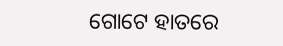ଗୋଟେ ହାତରେ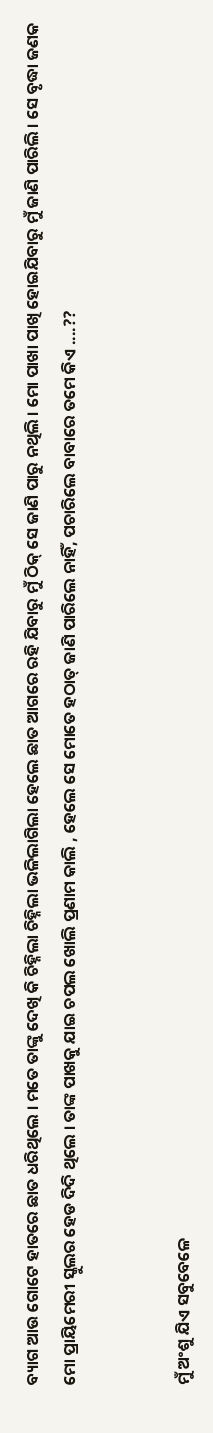ବ୍ୟାଗ ଆଉ ଗୋଟେ ହାତରେ ଛାତ ଧରିଥିଲେ । ମତେ ତାଙ୍କୁ ଦେଖି କି ଚିହ୍ନିଲା ଚିହ୍ନିଲା ଭଳିଲାଗିଲା ହେଲେ ଛାତ ଆଗରେ ରହି ଯିବାରୁ ମୁଁ ଠିକ୍ ସେ ଜାଣି ପାରୁ ନଥିଲି । ମୋ ପାଖା ପାଖି ହୋଇଯିବାରୁ ମୁଁ ଜାଣି ପାରିଲି । ସେ ବୃଦ୍ଧା ଜଣକ ମୋ ପ୍ରାୟିମେରୀ ସ୍କୁଲର ହେଡ ଦିଦି ଥିଲେ । ତାଙ୍କ ପାଖକୁ ଯାଇ ଚପଲ ଖୋଲି ପ୍ରଣାମ କାଲି , ହେଲେ ସେ ମୋତେ ହଠାତ୍ ଜାଣି ପାରିଲେ ନାହିଁ, ପଚାରିଲେ ବାବାରେ ତମେ କିଏ ....??


ମୁଁ ଅଂଶୁ ଯିଏ ସବୁବେଳେ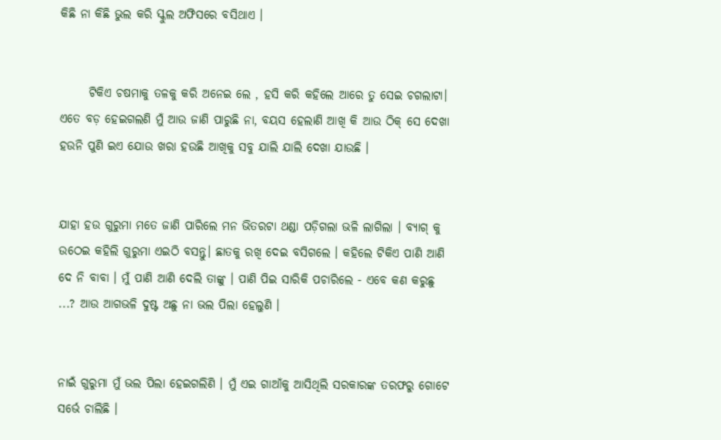କିଛି ନା କିଛି ଭୁଲ କରି ସ୍କୁଲ ଅଫିସରେ ବସିଥାଏ ।


      ଟିକିଏ ଚଷମାକୁ ତଳକୁ କରି ଅନେଇ ଲେ , ହସି କରି କହିଲେ ଆରେ ତୁ ସେଇ ଚଗଲାଟା। ଏତେ ବଡ଼ ହେଇଗଲଣି ମୁଁ ଆଉ ଜାଣି ପାରୁଛି ନା, ବୟସ ହେଲାଣି ଆଖି କି ଆଉ ଠିକ୍ ସେ ଦେଖା ହଉନି ପୁଣି ଇଏ ଯୋଉ ଖରା ହଉଛି ଆଖିକୁ ସବୁ ଯାଲି ଯାଲି ଦେଖା ଯାଉଛି ।


ଯାହା ହଉ ଗୁରୁମା ମତେ ଜାଣି ପାରିଲେ ମନ ଭିତରଟା ଥଣ୍ଡା ପଡ଼ିଗଲା ଭଳି ଲାଗିଲା । ବ୍ୟାଗ୍ କୁ ଉଠେଇ କହିଲି ଗୁରୁମା ଏଇଠି ବସନ୍ତୁ। ଛାତକୁ ରଖି ଦେଇ ବସିଗଲେ । କହିଲେ ଟିକିଏ ପାଣି ଆଣି ଦେ ନି ବାବା । ମୁଁ ପାଣି ଆଣି ଦେଲି ତାଙ୍କୁ । ପାଣି ପିଇ ସାରିକି ପଚାରିଲେ - ଏବେ କଣ କରୁଛୁ ...? ଆଉ ଆଗଭଳି ଦୁଷ୍ଟ ଅଛୁ ନା ଭଲ ପିଲା ହେଲୁଣି ।


ନାଇଁ ଗୁରୁମା ମୁଁ ଭଲ ପିଲା ହେଇଗଲିଣି । ମୁଁ ଏଇ ଗାଆଁକୁ ଆସିଥିଲି ସରକାରଙ୍କ ତରଫରୁ ଗୋଟେ ସର୍ଭେ ଚାଲିଛି ।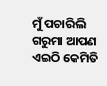ମୁଁ ପଚାରିଲି ଗରୁମା ଆପଣ ଏଇଠି କେମିତି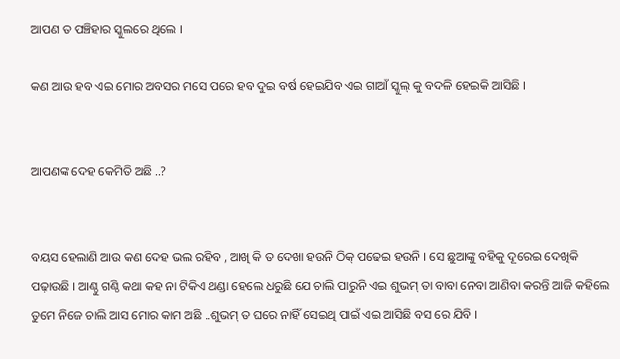ଆପଣ ତ ପଞ୍ଚିହାର ସ୍କୁଲରେ ଥିଲେ ।

କଣ ଆଉ ହବ ଏଇ ମୋର ଅବସର ମସେ ପରେ ହବ ଦୁଇ ବର୍ଷ ହେଇଯିବ ଏଇ ଗାଆଁ ସ୍କୁଲ୍ କୁ ବଦଳି ହେଇକି ଆସିଛି ।


ଆପଣଙ୍କ ଦେହ କେମିତି ଅଛି ..?


ବୟସ ହେଲାଣି ଆଉ କଣ ଦେହ ଭଲ ରହିବ , ଆଖି କି ତ ଦେଖା ହଉନି ଠିକ୍ ପଢେଇ ହଉନି । ସେ ଛୁଆଙ୍କୁ ବହିକୁ ଦୂରେଇ ଦେଖିକି ପଢ଼ାଉଛି । ଆଣ୍ଠୁ ଗଣ୍ଠି କଥା କହ ନା ଟିକିଏ ଥଣ୍ଡା ହେଲେ ଧରୁଛି ଯେ ଚାଲି ପାରୁନି ଏଇ ଶୁଭମ୍ ତା ବାବା ନେବା ଆଣିବା କରନ୍ତି ଆଜି କହିଲେ ତୁମେ ନିଜେ ଚାଲି ଆସ ମୋର କାମ ଅଛି ..ଶୁଭମ୍ ତ ଘରେ ନାହିଁ ସେଇଥି ପାଇଁ ଏଇ ଆସିଛି ବସ ରେ ଯିବି ।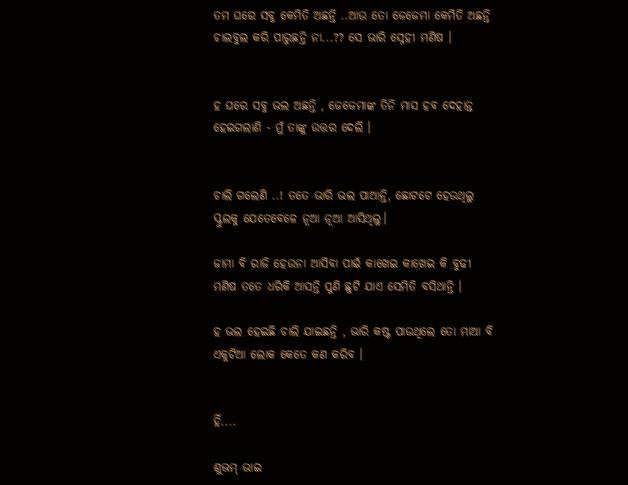ତମ ଘରେ ସବୁ କେମିତି ଅଛନ୍ତି ..ଆଉ ତୋ ଜେଜେମା କେମିତି ଅଛନ୍ତି ଚାଲବୁଲ କରି ପାରୁଛନ୍ତି ନା...?? ସେ ଭାରି ସ୍ନେହୀ ମଣିଷ ।


ହ ଘରେ ସବୁ ଭଲ ଅଛନ୍ତି , ଜେଜେମାଙ୍କ ତିନି ମାସ ହବ ଦେହାନ୍ତ ହେଇଗଲାଣି - ମୁଁ ତାଙ୍କୁ ଉତ୍ତର ଦେଲି ।


ଚାଲି ଗଲେଣି ..! ତତେ ଭାରି ଭଲ ପାଆନ୍ତି, ଛୋଟଟେ ହେଉଥିଲୁ ସ୍କୁଲକୁ ଯେତେବେଳେ ନୂଆ ନୂଆ ଆସିଥିଲୁ।

ଜାମା ବି ରାଜି ହେଉନା ଆସିବା ପାଇଁ କାଖେଇ କାଖେଇ କି ବୁଢୀ ମଣିଷ ତତେ ଧରିକି ଆସନ୍ତି ପୁଣି ଛୁଟି ଯାଏ ସେମିତି ବସିଥାନ୍ତି ।

ହ ଭଲ ହେଇଛି ଚାଲି ଯାଇଛନ୍ତି , ଭାରି କଷ୍ଟ ପାଉଥିଲେ ତୋ ମାଆ ବି ଏକୁଟିଆ ଲୋକ କେତେ କଣ କରିବ ।


ହିଁ....

ଶୁଭମ୍ ଭାଇ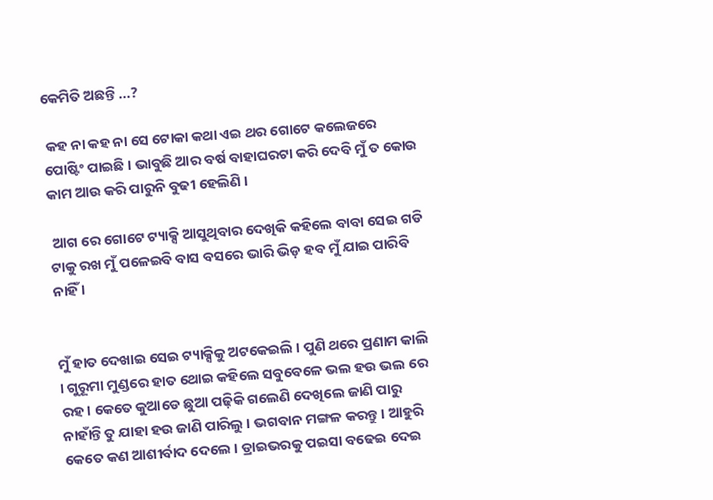କେମିତି ଅଛନ୍ତି ...?

 କହ ନା କହ ନା ସେ ଟୋକା କଥା ଏଇ ଥର ଗୋଟେ କଲେଜରେ ପୋଷ୍ଟିଂ ପାଇଛି । ଭାବୁଛି ଆର ବର୍ଷ ବାହାଘରଟା କରି ଦେବି ମୁଁ ତ କୋଉ କାମ ଆଉ କରି ପାରୁନି ବୁଢୀ ହେଲିଣି ।

 ଆଗ ରେ ଗୋଟେ ଟ୍ୟାକ୍ସି ଆସୁଥିବାର ଦେଖିକି କହିଲେ ବାବା ସେଇ ଗଡି ଟାକୁ ରଖ ମୁଁ ପଳେଇବି ବାସ ବସରେ ଭାରି ଭିଡ଼ ହବ ମୁଁ ଯାଇ ପାରିବି ନାହିଁ ।


ମୁଁ ହାତ ଦେଖାଇ ସେଇ ଟ୍ୟାକ୍ସିକୁ ଅଟକେଇଲି । ପୁଣି ଥରେ ପ୍ରଣାମ କାଲି । ଗୁରୂମା ମୁଣ୍ଡରେ ହାତ ଥୋଇ କହିଲେ ସବୁବେଳେ ଭଲ ହଉ ଭଲ ରେ ରହ। କେତେ କୁଆଡେ ଛୁଆ ପଢ଼ିକି ଗଲେଣି ଦେଖିଲେ ଜାଣି ପାରୁ ନାହାଁନ୍ତି ତୁ ଯାହା ହଉ ଜାଣି ପାରିଲୁ । ଭଗବାନ ମଙ୍ଗଳ କରନ୍ତୁ । ଆହୁରି କେତେ କଣ ଆଶୀର୍ବାଦ ଦେଲେ । ଡ୍ରାଇଭରକୁ ପଇସା ବଢେଇ ଦେଇ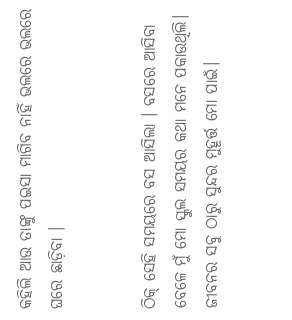କହିଲି ଆଉ ତାଙ୍କୁ ପଇସା ମାଗିବ ନାହିଁ ଭଲରେ ଭଲରେ ଘରେ ଛାଡ଼ିବା ।


ଠିକ୍ ସେହି ସମୟରେ ବସ ଆସିଲା । ବସରେ ଆସିବା ବେଳେ ମୁଁ ମୋ ସ୍କୁଲ ସମୟର କଥା ମନେ ପକାଉଥିଲି। ଜୀବନର ସବୁ ଠାରୁ ସୁନ୍ଦର ମୁହୂର୍ତ୍ତ ମୋ ପାଇଁ।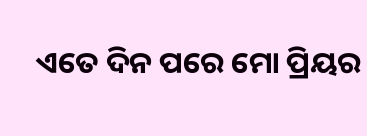ଏତେ ଦିନ ପରେ ମୋ ପ୍ରିୟର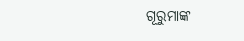ଗୂରୁମାଙ୍କ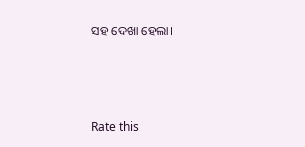ସହ ଦେଖା ହେଲା।



Rate this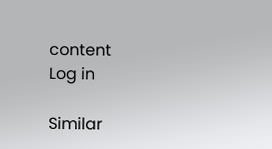content
Log in

Similar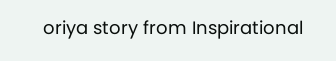oriya story from Inspirational